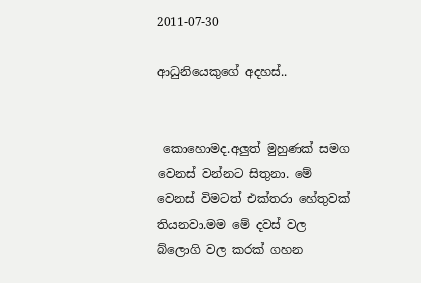2011-07-30

ආධුනියෙකුගේ අදහස්..


 කොහොමද.අලුත් මුහුණක් සමග වෙනස් වන්නට සිතුනා. මේ වෙනස් විමටත් එක්තරා හේතුවක් තියනවා.මම මේ දවස් වල බ්ලොගි වල කරක් ගහන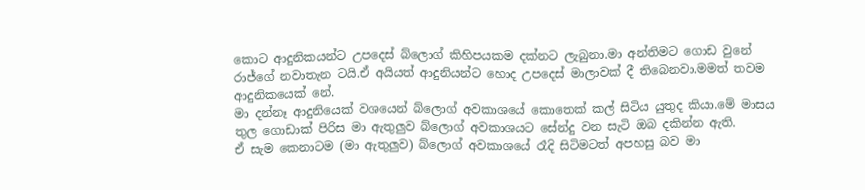කොට ආදුනිකයන්ට උපදෙස් බ්ලොග් කිහිපයකම දක්නට ලැබුනා.මා අන්තිමට ගොඩ වුනේ රාජ්ගේ නවාතැන ටයි.ඒ අයියත් ආදුනියන්ට හොද උපදෙස් මාලාවක් දී තිබෙනවා.මමත් තවම ආදුනිකයෙක් නේ.
මා දන්නෑ ආදුනියෙක් වශයෙන් බ්ලොග් අවකාශයේ කොතෙක් කල් සිටිය යුතුද කියා.මේ මාසය තුල ගොඩාක් පිරිස මා ඇතුලුව බ්ලොග් අවකාශයට සේන්දු වන සැටි ඔබ දකින්න ඇති.
ඒ සැම කෙනාටම (මා ඇතුලුව) බ්ලොග් අවකාශයේ රෑදි සිටිමටත් අපහසු බව මා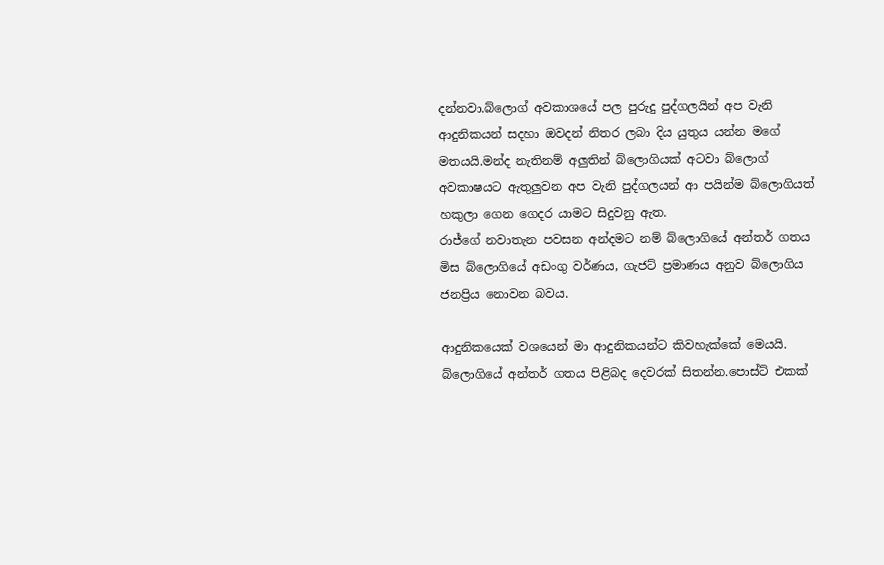දන්නවා.බ්ලොග් අවකාශයේ පල පුරුදු පුද්ගලයින් අප වැනි ආදුනිකයන් සදහා ඔවදන් නිතර ලබා දිය යුතුය යන්න මගේ මතයයි.මන්ද නැතිනම් අලුතින් බ්ලොගියක් අටවා බ්ලොග් අවකාෂයට ඇතුලුවන අප වැනි පුද්ගලයන් ආ පයින්ම බ්ලොගියත් හකුලා ගෙන ගෙදර යාමට සිදුවනු ඇත.
රාජ්ගේ නවාතැන පවසන අන්දමට නම් බ්ලොගියේ අන්තර් ගතය මිස බ්ලොගියේ අඩංගු වර්ණය, ගැජට් ප්‍රමාණය අනුව බ්ලොගිය ජනප්‍රිය නොවන බවය.

ආදුනිකයෙක් වශයෙන් මා ආදුනිකයන්ට කිවහැක්කේ මෙයයි.
බ්ලොගියේ අන්තර් ගතය පිළිබද දෙවරක් සිතන්න.පොස්ට් එකක්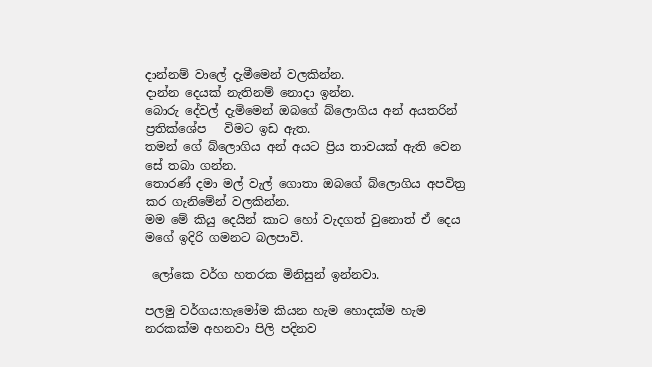දාන්නම් වාලේ දැමීමෙන් වලකින්න.
දාන්න දෙයක් නැතිනම් නොදා ඉන්න.
බොරු දේවල් දැමිමෙන් ඔබගේ බ්ලොගිය අන් අයතරින් ප්‍රතික්ශේප   විමට ඉඩ ඇත.
තමන් ගේ බ්ලොගිය අන් අයට ප්‍රිය තාවයක් ඇති වෙන සේ තබා ගන්න.
තොරණ් දමා මල් වැල් ගොතා ඔබගේ බ්ලොගිය අපවිත්‍ර කර ගැනිමේන් වලකින්න.
මම මේ කියු දෙයින් කාට හෝ වැදගත් වුනොත් ඒ දෙය මගේ ඉදිරි ගමනට බලපාවි.

 ලෝකෙ වර්ග හතරක මිනිසුන් ඉන්නවා.

පලමු වර්ගය:හැමෝම කියන හැම හොදක්ම හැම නරකක්ම අහනවා පිලි පදිනව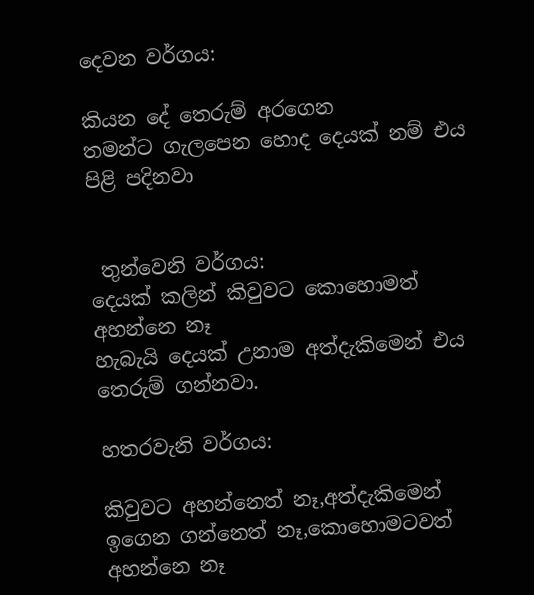දෙවන වර්ගය:

කියන දේ තෙරුම් අරගෙන
තමන්ට ගැලපෙන හොද දෙයක් නම් එය පිළි පදිනවා


 තුන්වෙනි වර්ගය:
දෙයක් කලින් කිවුවට කොහොමත් අහන්නෙ නෑ
හැබැයි දෙයක් උනාම අත්දැකිමෙන් එය තෙරුම් ගන්නවා.

හතරවැනි වර්ගය:

කිවුවට අහන්නෙත් නෑ,අත්දැකිමෙන් ඉගෙන ගන්නෙත් නෑ,කොහොමටවත් අහන්නෙ නෑ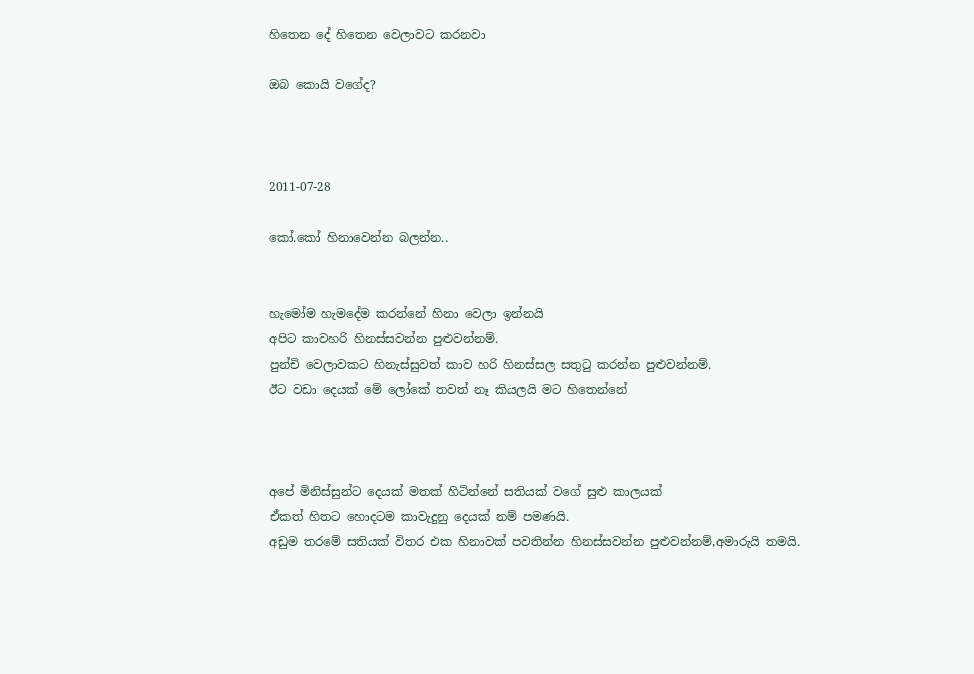හිතෙන දේ හිතෙන වෙලාවට කරනවා

ඔබ කොයි වගේද?



2011-07-28

කෝ.කෝ හිනාවෙන්න බලන්න..


හැමෝම හැමදේම කරන්නේ හිනා වෙලා ඉන්නයි
අපිට කාවහරි හිනස්සවන්න පුළුවන්නම්.
පුන්චි වෙලාවකට හිනැස්සුවත් කාව හරි හිනස්සල සතුටු කරන්න පුළුවන්නම්.
ඊට වඩා දෙයක් මේ ලෝකේ තවත් නෑ කියලයි මට හිතෙන්නේ



අපේ මිනිස්සුන්ට දෙයක් මතක් හිටින්නේ සතියක් වගේ සුළු කාලයක්
ඒකත් හිතට හොදටම කාවැදුනු දෙයක් නම් පමණයි.
අඩුම තරමේ සතියක් විතර එක හිනාවක් පවතින්න හිනස්සවන්න පුළුවන්නම්,අමාරුයි තමයි.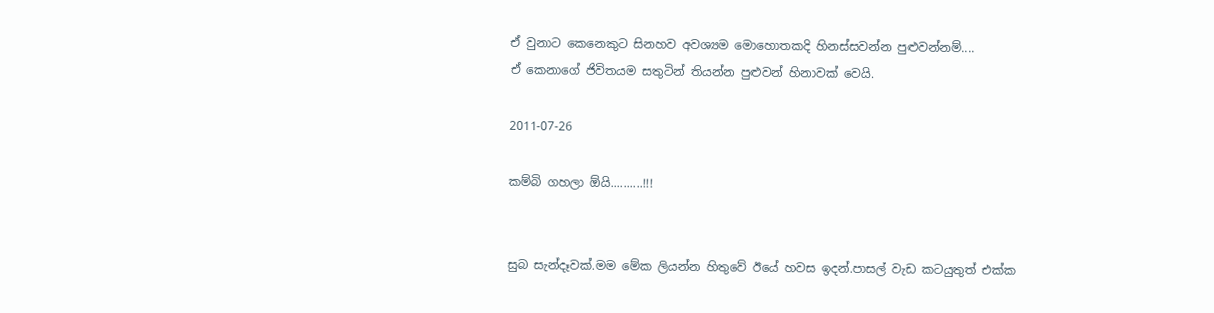ඒ වුනාට කෙනෙකුට සිනහව අවශ්‍යම මොහොතකදි හිනස්සවන්න පුළුවන්නම්....
ඒ කෙනාගේ ජිවිතයම සතුටින් තියන්න පුළුවන් හිනාවක් වෙයි.

2011-07-26

කම්බි ගහලා ඕයි..........!!!


සුබ සැන්දෑවක්.මම මේක ලියන්න හිතුවේ ඊයේ හවස ඉදන්.පාසල් වැඩ කටයුතුත් එක්ක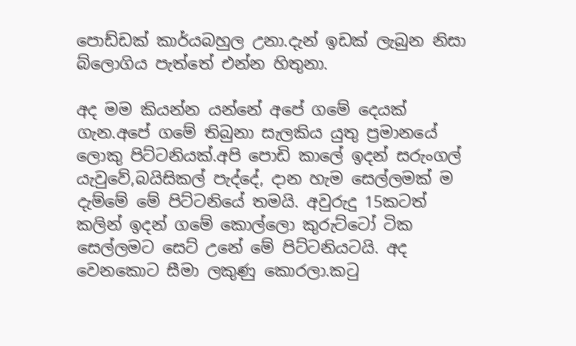පොඩ්ඩක් කාර්යබහුල උනා.දැන් ඉඩක් ලැබුන නිසා බ්ලොගිය පැත්තේ එන්න හිතුනා.

අද මම කියන්න යන්නේ අපේ ගමේ දෙයක් ගැන.අපේ ගමේ තිබුනා සැලකිය යුතු ප්‍රමානයේ ලොකු පිට්ටනියක්.අපි පොඩි කාලේ ඉදන් සරුංගල් යැවුවේ,බයිසිකල් පැද්දේ, දාන හැම සෙල්ලමක් ම දැම්මේ මේ පිට්ටනියේ තමයි. අවුරුදු 15කටත් කලින් ඉදන් ගමේ කොල්ලො කුරුට්ටෝ ටික සෙල්ලමට සෙට් උනේ මේ පිට්ටනියටයි. අද වෙනකොට සීමා ලකුණු කොරලා.කටු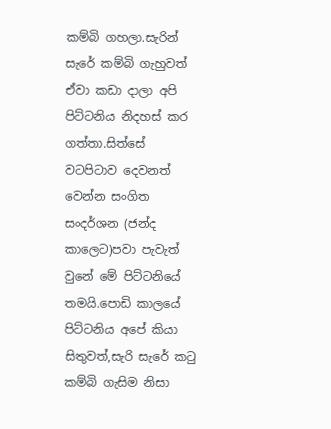කම්බි ගහලා.සැරින් සැරේ කම්බි ගැහුවත් ඒවා කඩා දාලා අපි පිට්ටනිය නිදහස් කර ගත්තා.සිත්සේ වටපිටාව දෙවනත් වෙන්න සංගිත සංදර්ශන (ජන්ද කාලෙට)පවා පැවැත් වුනේ මේ පිට්ටනියේ තමයි.පොඩි කාලයේ පිට්ටනිය අපේ කියා සිතුවත්,සැරි සැරේ කටු කම්බි ගැසිම නිසා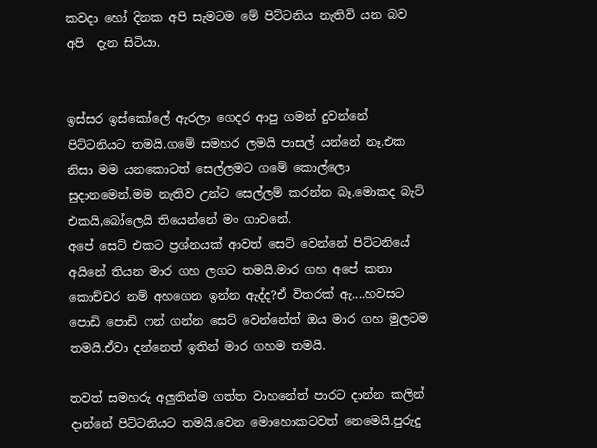කවදා හෝ දිනක අපි සැමටම මේ පිට්ටනිය නැතිවි යන බව අපි  දැන සිටියා.


ඉස්සර ඉස්කෝලේ ඇරලා ගෙදර ආපු ගමන් දුවන්නේ පිට්ටනියට තමයි.ගමේ සමහර ලමයි පාසල් යන්නේ නෑ.එක නිසා මම යනකොටත් සෙල්ලමට ගමේ කොල්ලො සුදානමෙන්.මම නැතිව උන්ට සෙල්ලම් කරන්න බෑ.මොකද බැට් එකයි,බෝලෙයි තියෙන්නේ මං ගාවනේ.
අපේ සෙට් එකට ප්‍රශ්නයක් ආවත් සෙට් වෙන්නේ පිට්ටනියේ අයිනේ තියන මාර ගහ ලගට තමයි.මාර ගහ අපේ කතා කොච්චර නම් අහගෙන ඉන්න ඇද්ද?ඒ විතරක් ඇ....හවසට පොඩි පොඩි ෆන් ගන්න සෙට් වෙන්නේත් ඔය මාර ගහ මුලටම තමයි.ඒවා දන්නෙත් ඉතින් මාර ගහම තමයි.

තවත් සමහරු අලුතින්ම ගත්ත වාහනේත් පාරට දාන්න කලින් දාන්නේ පිට්ටනියට තමයි.වෙන මොහොකටවත් නෙමෙයි.පුරුදු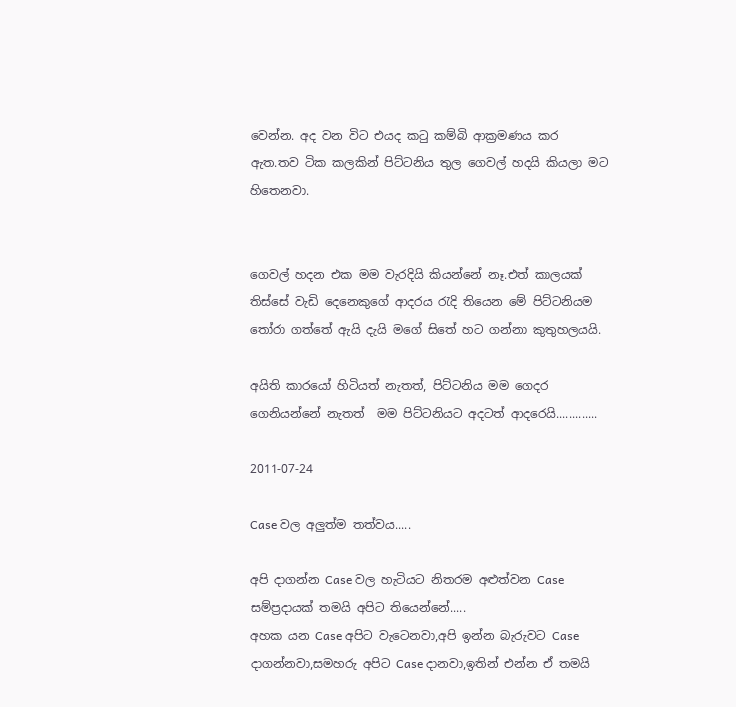වෙන්න. අද වන විට එයද කටු කම්බි ආක්‍රමණය කර ඇත.තව ටික කලකින් පිට්ටනිය තුල ගෙවල් හදයි කියලා මට හිතෙනවා.


ගෙවල් හදන එක මම වැරදියි කියන්නේ නෑ.එත් කාලයක් තිස්සේ වැඩි දෙනෙකුගේ ආදරය රැදි තියෙන මේ පිට්ටනියම තෝරා ගත්තේ ඇයි දැයි මගේ සිතේ හට ගන්නා කුතුහලයයි.

අයිති කාරයෝ හිටියත් නැතත්, පිට්ටනිය මම ගෙදර ගෙනියන්නේ නැතත්  මම පිට්ටනියට අදටත් ආදරෙයි.............

2011-07-24

Case වල අලුත්ම තත්වය.....

අපි දාගන්න Case වල හැටියට නිතරම අළුත්වන Case සම්ප්‍රදායක් තමයි අපිට තියෙන්නේ.....
අහක යන Case අපිට වැටෙනවා,අපි ඉන්න බැරුවට Case දාගන්නවා,සමහරු අපිට Case දානවා,ඉතින් එන්න ඒ තමයි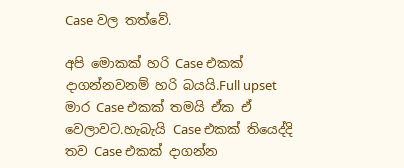Case වල තත්වේ.

අපි මොකක් හරි Case එකක් දාගන්නවනම් හරි බයයි.Full upset මාර Case එකක් තමයි ඒක ඒ වෙලාවට.හැබැයි Case එකක් තියෙද්දි තව Case එකක් දාගන්න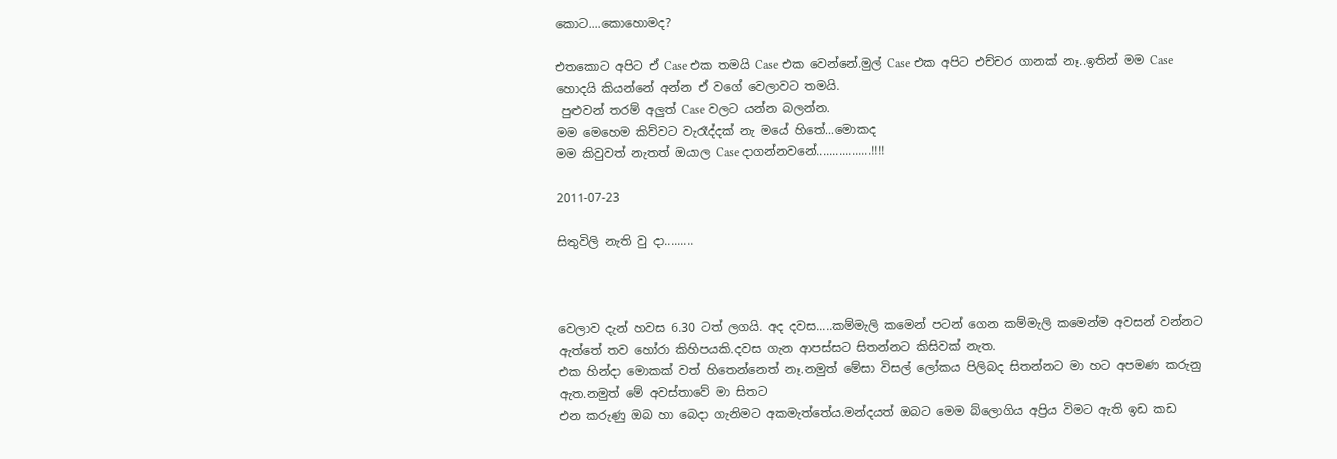කොට....කොහොමද?

එතකොට අපිට ඒ Case එක තමයි Case එක වෙන්නේ.මුල් Case එක අපිට එච්චර ගානක් නෑ..ඉතින් මම Case හොදයි කියන්නේ අන්න ඒ වගේ වෙලාවට තමයි.
 පුළුවන් තරම් අලුත් Case වලට යන්න බලන්න.
මම මෙහෙම කිව්වට වැරෑද්දක් නැ මයේ හිතේ...මොකද
මම කිවුවත් නැතත් ඔයාල Case දාගන්නවනේ.................!!!!

2011-07-23

සිතුවිලි නැති වු දා.........



වෙලාව දැන් හවස 6.30 ටත් ලගයි. අද දවස.....කම්මැලි කමෙන් පටන් ගෙන කම්මැලි කමෙන්ම අවසන් වන්නට ඇත්තේ තව හෝරා කිහිපයකි.දවස ගැන ආපස්සට සිතන්නට කිසිවක් නැත.
එක හින්දා මොකක් වත් හිතෙන්නෙත් නෑ.නමුත් මේසා විසල් ලෝකය පිලිබද සිතන්නට මා හට අපමණ කරුනු ඇත.නමුත් මේ අවස්තාවේ මා සිතට
එන කරුණු ඔබ හා බෙදා ගැනිමට අකමැත්තේය.මන්දයත් ඔබට මෙම බ්ලොගිය අප්‍රිය විමට ඇති ඉඩ කඩ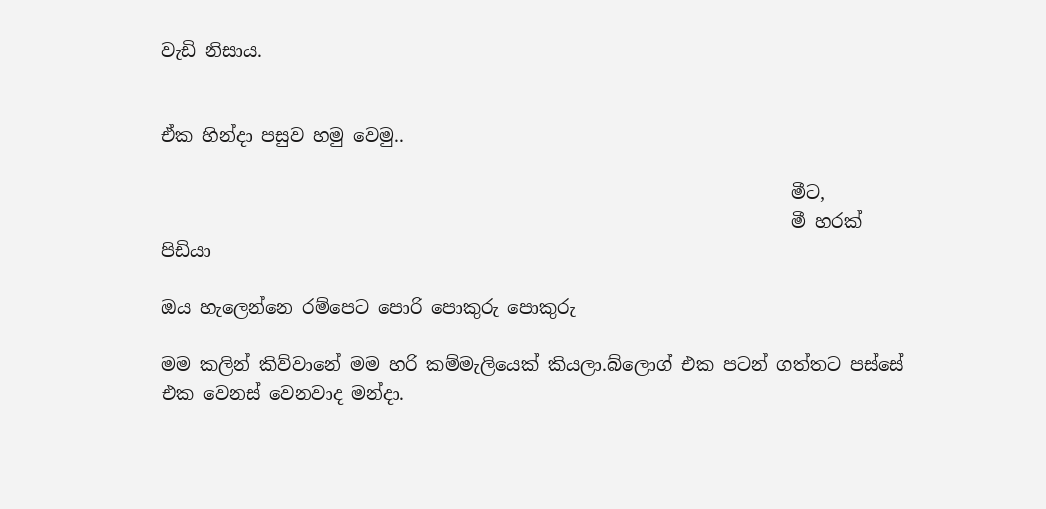වැඩි නිසාය.


ඒක හින්දා පසුව හමු වෙමු..

                                                                      මීට,
                                                                      මී හරක් පිඩියා

ඔය හැලෙන්නෙ රම්පෙට පොරි පොකුරු පොකුරු

මම කලින් කිව්වානේ මම හරි කම්මැලියෙක් කියලා.බ්ලොග් එක පටන් ගත්තට පස්සේ එක වෙනස් වෙනවාද මන්දා.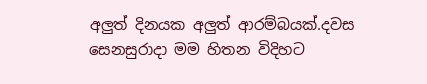අලුත් දිනයක අලුත් ආරම්බයක්.දවස සෙනසුරාදා මම හිතන විදිහට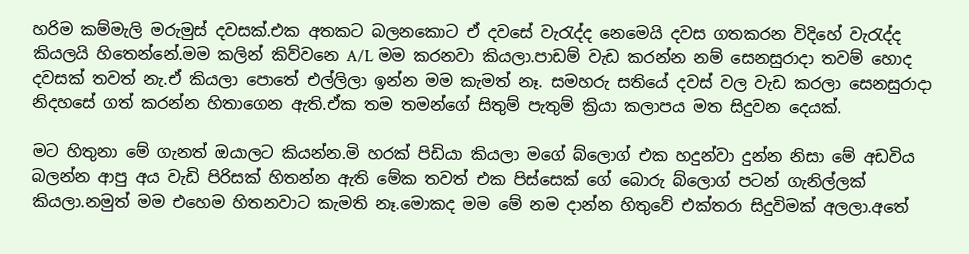හරිම කම්මැලි මරුමුස් දවසක්.එක අතකට බලනකොට ඒ දවසේ වැරැද්ද නෙමෙයි දවස ගතකරන විදිහේ වැරැද්ද කියලයි හිතෙන්නේ.මම කලින් කිව්වනෙ A/L මම කරනවා කියලා.පාඩම් වැඩ කරන්න නම් සෙනසුරාදා තවම් හොද දවසක් තවත් නැ.ඒ කියලා පොතේ එල්ලිලා ඉන්න මම කැමත් නෑ. සමහරු සතියේ දවස් වල වැඩ කරලා සෙනසුරාදා නිදහසේ ගත් කරන්න හිතාගෙන ඇති.ඒක තම තමන්ගේ සිතුම් පැතුම් ක්‍රියා කලාපය මත සිදුවන දෙයක්.

මට හිතුනා මේ ගැනත් ඔයාලට කියන්න.මි හරක් පිඩියා කියලා මගේ බ්ලොග් එක හදුන්වා දුන්න නිසා මේ අඩවිය බලන්න ආපු අය වැඩි පිරිසක් හිතන්න ඇති මේක තවත් එක පිස්සෙක් ගේ බොරු බ්ලොග් පටන් ගැනිල්ලක් කියලා.නමුත් මම එහෙම හිතනවාට කැමති නෑ.මොකද මම මේ නම දාන්න හිතුවේ එක්තරා සිදුවිමක් අලලා.අතේ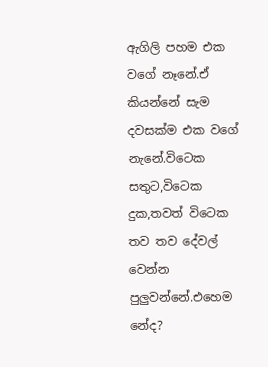ඇගිලි පහම එක වගේ නෑනේ.ඒ කියන්නේ සැම දවසක්ම එක වගේ නැනේ.විටෙක සතුට,විටෙක දුක,තවත් විටෙක තව තව දේවල් වෙන්න පුලුවන්නේ.එහෙම නේද?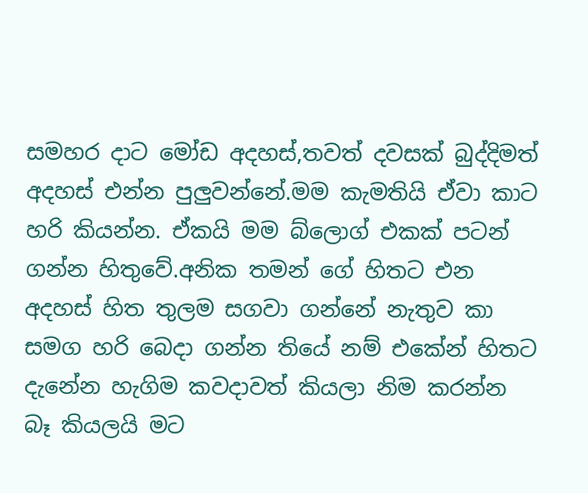සමහර දාට මෝඩ අදහස්,තවත් දවසක් බුද්දිමත් අදහස් එන්න පුලුවන්නේ.මම කැමතියි ඒවා කාට හරි කියන්න. ඒකයි මම බ්ලොග් එකක් පටන් ගන්න හිතුවේ.අනික තමන් ගේ හිතට එන අදහස් හිත තුලම සගවා ගන්නේ නැතුව කා සමග හරි බෙදා ගන්න තියේ නම් එකේන් හිතට දැනේන හැගිම කවදාවත් කියලා නිම කරන්න බෑ කියලයි මට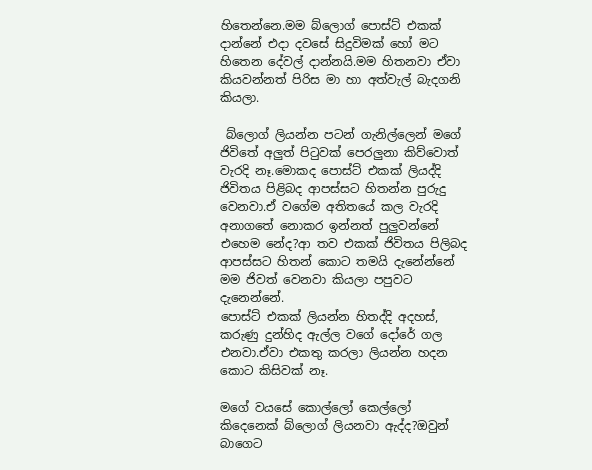හිතෙන්නෙ.මම බ්ලොග් පොස්ට් එකක් දාන්නේ එදා දවසේ සිදුවිමක් හෝ මට හිතෙන දේවල් දාන්නයි.මම හිතනවා ඒවා කියවන්නත් පිරිස මා හා අත්වැල් බැදගනි කියලා.

 බ්ලොග් ලියන්න පටන් ගැනිල්ලෙන් මගේ ජිවිතේ අලුත් පිටුවක් පෙරලුනා කිව්වොත් වැරදි නෑ.මොකද පොස්ට් එකක් ලියද්දි ජිවිතය පිළිබද ආපස්සට හිතන්න පුරුදු වෙනවා.ඒ වගේම අතිතයේ කල වැරදි අනාගතේ නොකර ඉන්නත් පුලුවන්නේ එහෙම නේද?ආ තව එකක් ජිවිතය පිලිබද ආපස්සට හිතන් කොට තමයි දැනේන්නේ මම ජිවත් වෙනවා කියලා පපුවට දැනෙන්නේ.
පොස්ට් එකක් ලියන්න හිතද්දි අදහස්, කරුණු දුන්හිද ඇල්ල වගේ දෝරේ ගල එනවා.ඒවා එකතු කරලා ලියන්න හදන කොට කිසිවක් නෑ.

මගේ වයසේ කොල්ලෝ කෙල්ලෝ කිදෙනෙක් බ්ලොග් ලියනවා ඇද්ද?ඔවුන් බාගෙට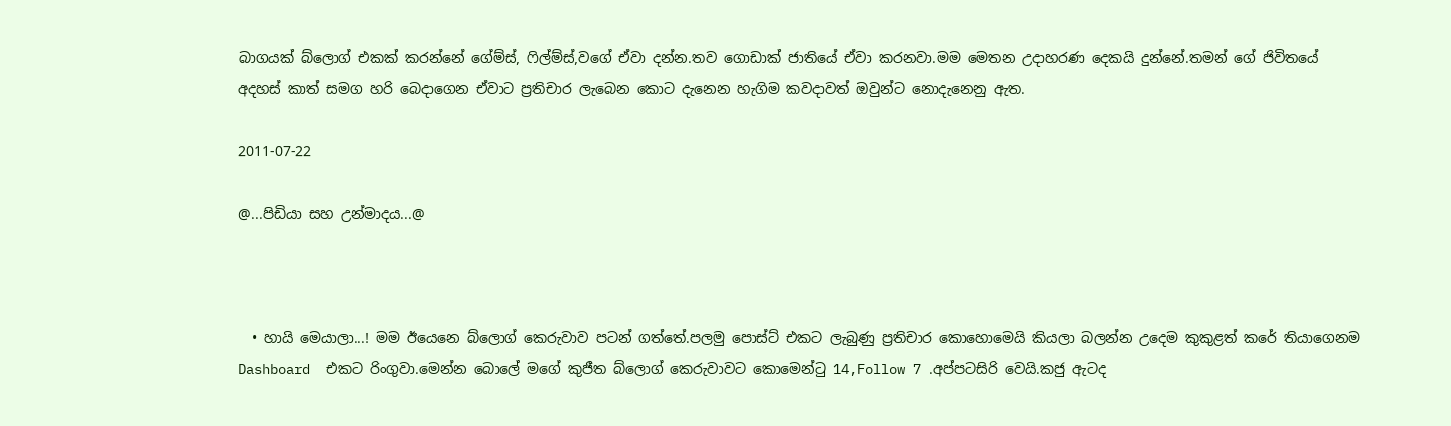බාගයක් බ්ලොග් එකක් කරන්නේ ගේම්ස්, ෆිල්ම්ස්,වගේ ඒවා දන්න.තව ගොඩාක් ජාතියේ ඒවා කරනවා.මම මෙතන උදාහරණ දෙකයි දුන්නේ.තමන් ගේ ජිවිතයේ අදහස් කාත් සමග හරි බෙදාගෙන ඒවාට ප්‍රතිචාර ලැබෙන කොට දැනෙන හැගිම කවදාවත් ඔවුන්ට නොදැනෙනු ඇත.

2011-07-22

@...පිඩියා සහ උන්මාදය...@



  • හායි මෙයාලා...! මම ඊයෙනෙ බ්ලොග් කෙරුවාව පටන් ගත්තේ.පලමු පොස්ට් එකට ලැබුණු ප්‍රතිචාර කොහොමෙයි කියලා බලන්න උදෙම කුකුළත් කරේ තියාගෙනම Dashboard  එකට රිංගුවා.මෙන්න බොලේ මගේ කුජීත බ්ලොග් කෙරුවාවට කොමෙන්ටු 14,Follow 7 .අප්පටසිරි වෙයි.කජු ඇටද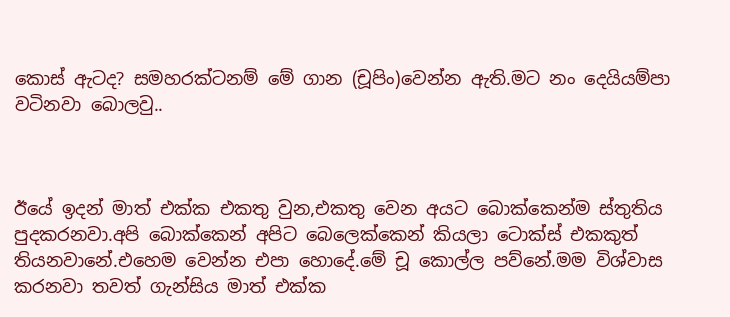කොස් ඇටද? සමහරක්ටනම් මේ ගාන (චූපිං)වෙන්න ඇති.මට නං දෙයියම්පා වටිනවා බොලවු..



ඊයේ ඉදන් මාත් එක්ක එකතු වුන,එකතු වෙන අයට බොක්කෙන්ම ස්තුතිය පුදකරනවා.අපි බොක්කෙන් අපිට බෙලෙක්කෙන් කියලා ටොක්ස් එකකුත් තියනවානේ.එහෙම වෙන්න එපා හොදේ.මේ චූ කොල්ල පව්නේ.මම විශ්වාස කරනවා තවත් ගැන්සිය මාත් එක්ක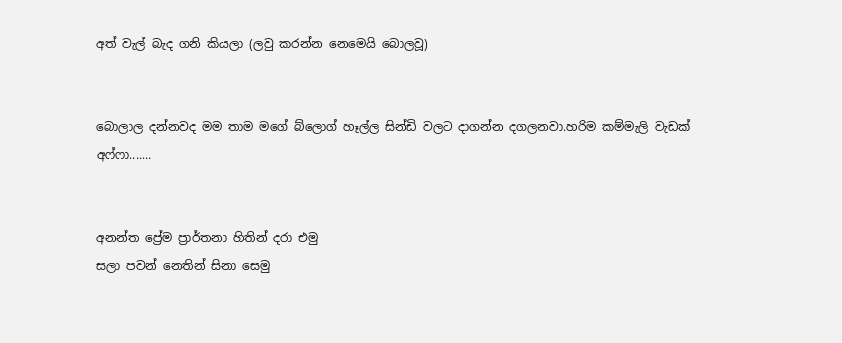අත් වැල් බැද ගනි කියලා (ලවු කරන්න නෙමෙයි බොලවූ)


බොලාල දන්නවද මම තාම මගේ බ්ලොග් හෑල්ල සින්ඩි වලට දාගන්න දගලනවා.හරිම කම්මැලි වැඩක් අෆ්ෆා.......


අනන්ත ප්‍රේම ප්‍රාර්තනා හිතින් දරා එමු
සලා පවන් නෙතින් සිනා සෙමු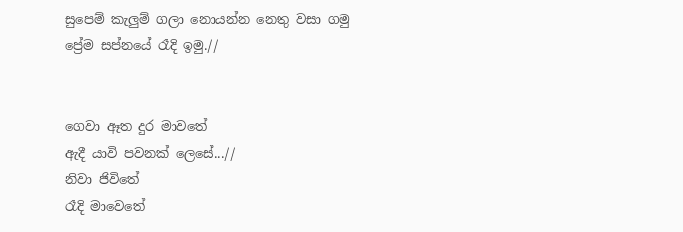සුපෙම් කැලුම් ගලා නොයන්න නෙතු වසා ගමු
ප්‍රේම සප්නයේ රෑදි ඉමු.//


ගෙවා ඈත දුර මාවතේ
ඇදී යාවි පවනක් ලෙසේ...//
නිවා ජිවිතේ
රෑදි මාවෙතේ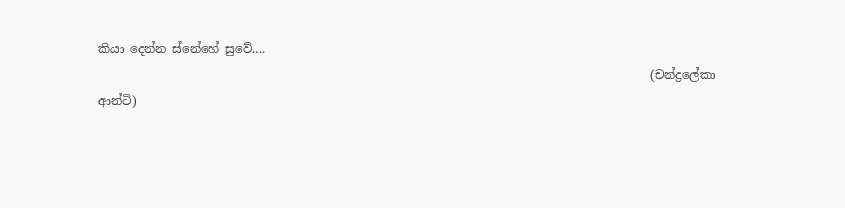කියා දෙන්න ස්නේහේ සුවේ....
                                                                                            (චන්ද්‍රලේකා ආන්ටි)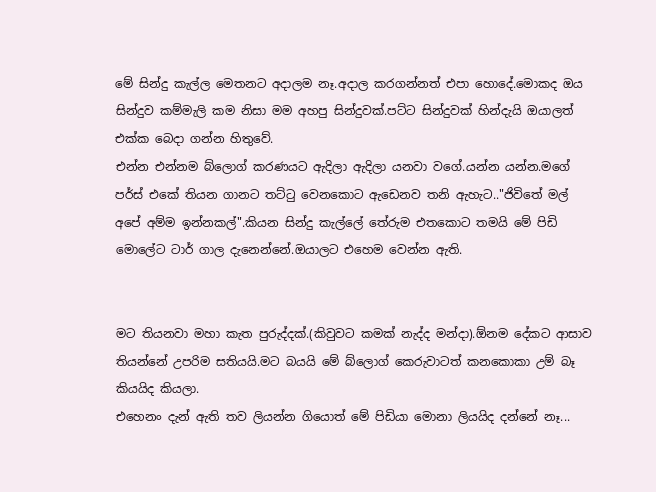මේ සින්දු කැල්ල මෙතනට අදාලම නෑ.අදාල කරගන්නත් එපා හොදේ.මොකද ඔය සින්දුව කම්මැලි කම නිසා මම අහපු සින්දුවක්.පට්ට සින්දුවක් හින්දැයි ඔයාලත් එක්ක බෙදා ගන්න හිතුවේ.
එන්න එන්නම බ්ලොග් කරණයට ඇදිලා ඇදිලා යනවා වගේ.යන්න යන්න.මගේ පර්ස් එකේ තියන ගානට තට්ටු වෙනකොට ඇඩෙනව තනි ඇහැට.."ජිවිතේ මල් අපේ අම්ම ඉන්නකල්".කියන සින්දු කැල්ලේ තේරුම එතකොට තමයි මේ පිඩි මොලේට ටාර් ගාල දැනෙන්නේ.ඔයාලට එහෙම වෙන්න ඇති.


මට තියනවා මහා කැත පුරුද්දක්.(කිවුවට කමක් නැද්ද මන්දා).ඕනම දේකට ආසාව තියන්නේ උපරිම සතියයි.මට බයයි මේ බ්ලොග් කෙරුවාටත් කනකොකා උම් බෑ කියයිද කියලා.
එහෙනං දැන් ඇති තව ලියන්න ගියොත් මේ පිඩියා මොනා ලියයිද දන්නේ නෑ...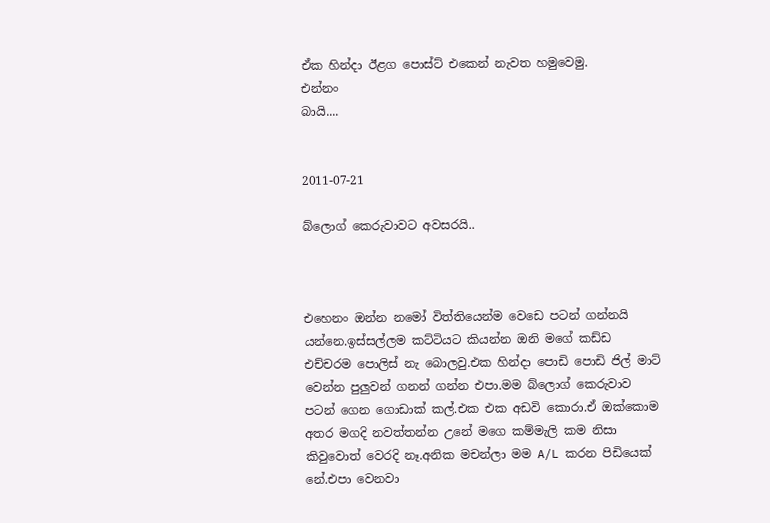ඒක හින්දා ඊළග පොස්ට් එකෙන් නැවත හමුවෙමු.
එන්නං
බායි....


2011-07-21

බ්ලොග් කෙරුවාවට අවසරයි..



එහෙනං ඔන්න නමෝ විත්තියෙන්ම වෙඩෙ පටන් ගන්නයි යන්නෙ.ඉස්සල්ලම කට්ටියට කියන්න ඔනි මගේ කඩ්ඩ එච්චරම පොලිස් නැ බොලවු.එක හින්දා පොඩි පොඩි ජිල් මාට් වෙන්න පුලුවන් ගනන් ගන්න එපා.මම බ්ලොග් කෙරුවාව පටන් ගෙන ගොඩාක් කල්.එක එක අඩවි කොරා.ඒ ඔක්කොම අතර මගදි නවත්තන්න උනේ මගෙ කම්මැලි කම නිසා කිවුවොත් වෙරදි නෑ.අනික මචන්ලා මම A/L කරන පිඩියෙක් නේ.එපා වෙනවා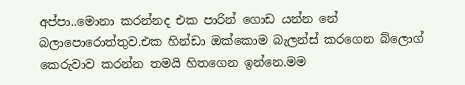අප්පා..මොනා කරන්නද එක පාරින් ගොඩ යන්න නේ බලාපොරොත්තුව.එක හින්ඩා ඔක්කොම බැලන්ස් කරගෙන බ්ලොග් කෙරුවාව කරන්න තමයි හිතගෙන ඉන්නෙ.මම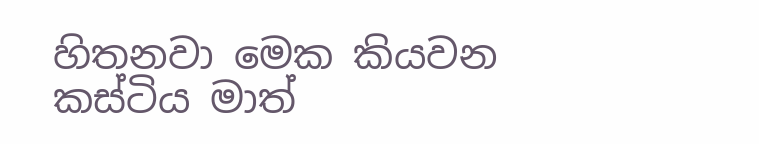හිතනවා මෙක කියවන කස්ටිය මාත්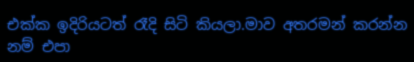එක්ක ඉදිරියටත් රෑදි සිටි කියලා.මාව අතරමන් කරන්න නම් එපා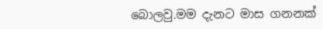බොලවු.මම දැනට මාස ගනනක්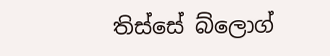තිස්සේ බ්ලොග්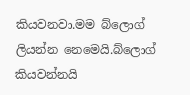කියවනවා.මම බ්ලොග් ලියන්න නෙමෙයි.බ්ලොග් කියවන්නයි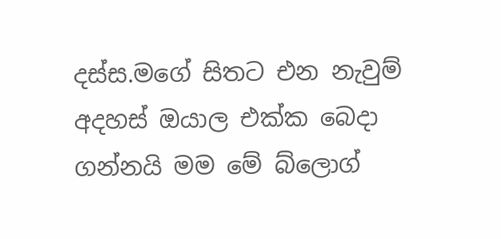දස්ස.මගේ සිතට එන නැවුම් අදහස් ඔයාල එක්ක බෙදා ගන්නයි මම මේ බ්ලොග්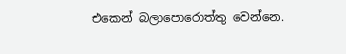එකෙන් බලාපොරොත්තු වෙන්නෙ.